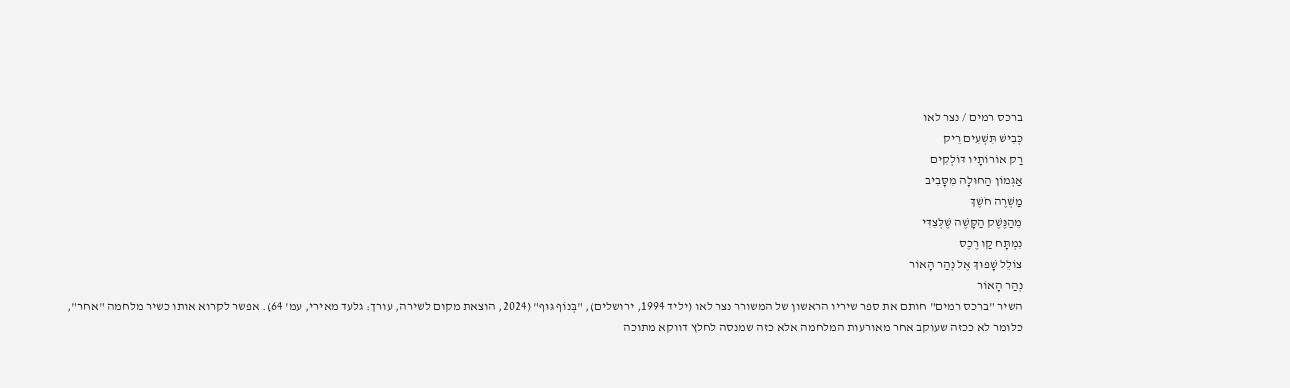ברכס רמים / נצר לאו
כְּבִישׁ תִּשְׁעִים רֵיק
רַק אוֹרוֹתָיו דּוֹלְקִים
אַגְמוֹן הַחוּלָה מִסָּבִיב
מַשְׁרֶה חֹשֶׁךְ
מֵהַנֶּשֶׁק הַקָּשֶׁה שֶׁלְּצִדִּי
נִמְתָּח קַו רֶכֶס
צוֹלֵל שָׁפוּךְ אֶל נְהַר הָאוֹר
נְהַר הָאוֹר
השיר "ברכס רמים" חותם את ספר שיריו הראשון של המשורר נצר לאו (יליד 1994, ירושלים), "בְּנוֹף גּוּף" (2024, הוצאת מקום לשירה, עורך: גלעד מאירי, עמ' 64). אפשר לקרוא אותו כשיר מלחמה "אחר", כלומר לא ככזה שעוקב אחר מאורעות המלחמה אלא כזה שמנסה לחלץ דווקא מתוכה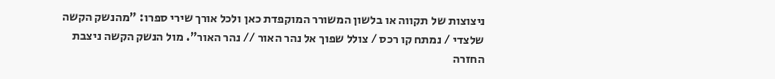ניצוצות של תקווה או בלשון המשורר המוקפדת כאן ולכל אורך שירי ספרו: "מהנשק הקשה שלצדי / נמתח קו רכס / צולל שפוך אל נהר האור // נהר האור". מול הנשק הקשה ניצבת החזרה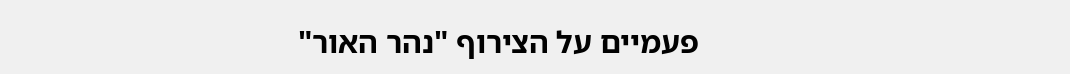פעמיים על הצירוף "נהר האור"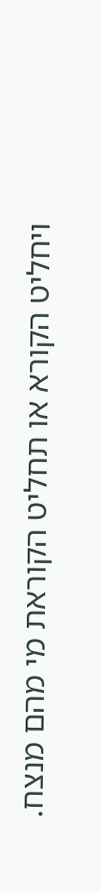ויחליט הקורא או תחליט הקוראת מי מהם מנצח.